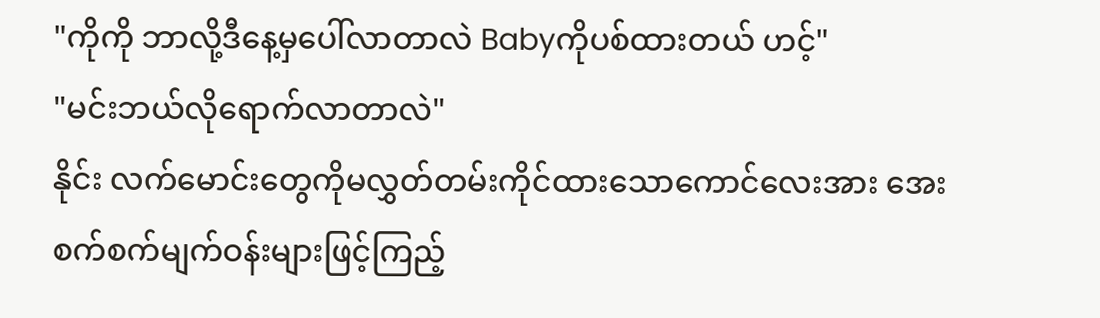"ကိုကို ဘာလို့ဒီနေ့မှပေါ်လာတာလဲ Babyကိုပစ်ထားတယ် ဟင့်"
"မင်းဘယ်လိုရောက်လာတာလဲ"
နိုင်း လက်မောင်းတွေကိုမလွှတ်တမ်းကိုင်ထားသောကောင်လေးအား အေးစက်စက်မျက်ဝန်းများဖြင့်ကြည့်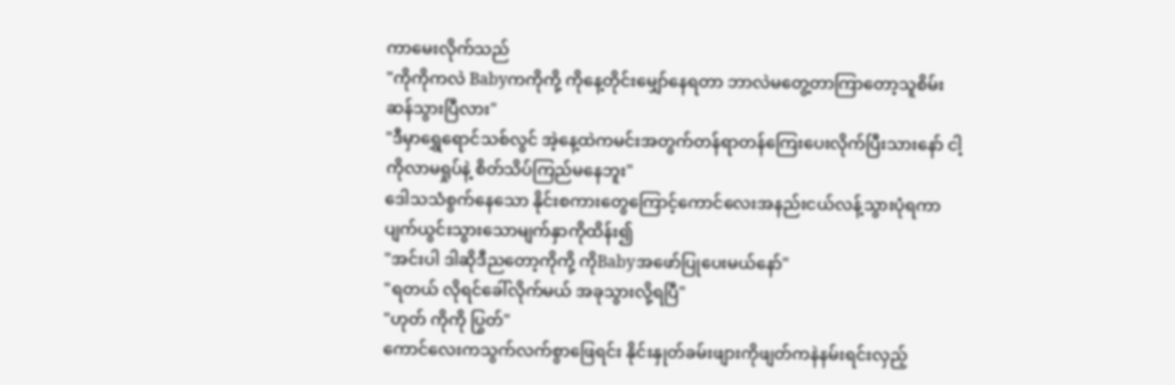ကာမေးလိုက်သည်
"ကိုကိုကလဲ Babyကကိုကို့ ကိုနေ့တိုင်းမျှော်နေရတာ ဘာလဲမတွေ့တာကြာတော့သူစိမ်းဆန်သွားပြီလား"
"ဒီမှာရွှေရောင်သစ်လွင် အဲ့နေ့ထဲကမင်းအတွက်တန်ရာတန်ကြေးပေးလိုက်ပြီးသားနော် ငါ့ကိုလာမရှုပ်နဲ့ စိတ်သိပ်ကြည်မနေဘူး"
ဒေါသသံစွက်နေသော နိုင်းစကားတွေကြောင့်ကောင်လေးအနည်းငယ်လန့်သွားပုံရကာပျက်ယွင်းသွားသောမျက်နှာကိုထိန်း၍
"အင်းပါ ဒါဆိုဒီညတော့ကိုကို့ ကိုBabyအဖော်ပြုပေးမယ်နော်"
"ရတယ် လိုရင်ခေါ်လိုက်မယ် အခုသွားလို့ရပြီ"
"ဟုတ် ကိုကို ပြွတ်"
ကောင်လေးကသွက်လက်စွာဖြေရင်း နိုင်းနှုတ်ခမ်းဖျားကိုဖျတ်ကနဲနမ်းရင်းလှည့်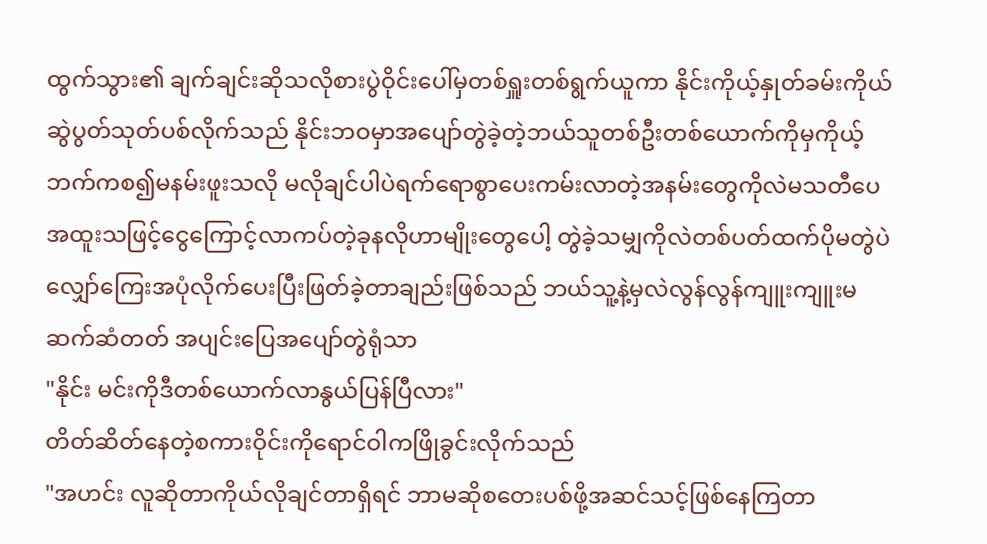ထွက်သွား၏ ချက်ချင်းဆိုသလိုစားပွဲဝိုင်းပေါ်မှတစ်ရှူးတစ်ရွက်ယူကာ နိုင်းကိုယ့်နှုတ်ခမ်းကိုယ်ဆွဲပွတ်သုတ်ပစ်လိုက်သည် နိုင်းဘဝမှာအပျော်တွဲခဲ့တဲ့ဘယ်သူတစ်ဦးတစ်ယောက်ကိုမှကိုယ့်ဘက်ကစ၍မနမ်းဖူးသလို မလိုချင်ပါပဲရက်ရောစွာပေးကမ်းလာတဲ့အနမ်းတွေကိုလဲမသတီပေ အထူးသဖြင့်ငွေကြောင့်လာကပ်တဲ့ခုနလိုဟာမျိုးတွေပေါ့ တွဲခဲ့သမျှကိုလဲတစ်ပတ်ထက်ပိုမတွဲပဲ လျှော်ကြေးအပုံလိုက်ပေးပြီးဖြတ်ခဲ့တာချည်းဖြစ်သည် ဘယ်သူ့နဲ့မှလဲလွန်လွန်ကျူးကျူးမဆက်ဆံတတ် အပျင်းပြေအပျော်တွဲရုံသာ
"နိုင်း မင်းကိုဒီတစ်ယောက်လာနွယ်ပြန်ပြီလား"
တိတ်ဆိတ်နေတဲ့စကားဝိုင်းကိုရောင်ဝါကဖြိုခွင်းလိုက်သည်
"အဟင်း လူဆိုတာကိုယ်လိုချင်တာရှိရင် ဘာမဆိုစတေးပစ်ဖို့အဆင်သင့်ဖြစ်နေကြတာ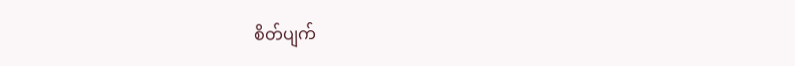စိတ်ပျက်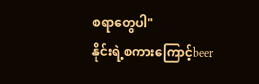စရာတွေပါ"
နိုင်းရဲ့စကားကြောင့်beer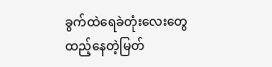ခွက်ထဲရေခဲတုံးလေးတွေထည့်နေတဲ့မြတ်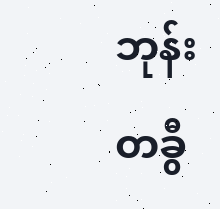ဘုန်း တခွီ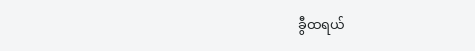ခွီထရယ်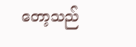တော့သည်